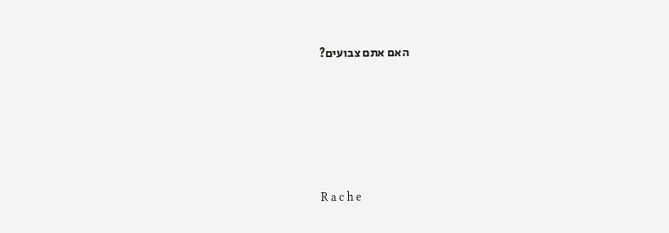האם אתם צבועים?





R a c h e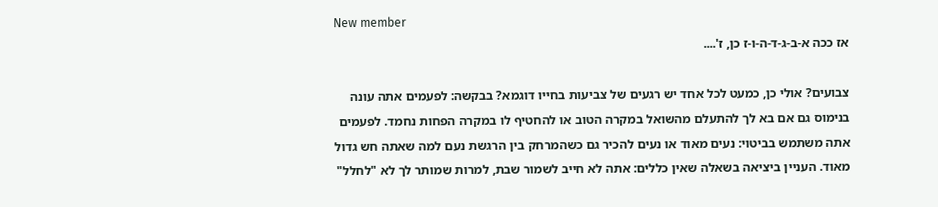New member
אז ככה א-ב-ג-ד-ה-ו-ז כן, ז'....

צבועים? אולי כן, כמעט לכל אחד יש רגעים של צביעות בחייו דוגמא? בבקשה: לפעמים אתה עונה בנימוס גם אם בא לך להתעלם מהשואל במקרה הטוב או להחטיף לו במקרה הפחות נחמד. לפעמים אתה משתמש בביטוי: נעים מאוד או נעים להכיר גם כשהמרחק בין הרגשת נעם למה שאתה חש גדול מאוד. העניין ביציאה בשאלה שאין כללים: אתה לא חייב לשמור שבת, למרות שמותר לך לא "לחלל"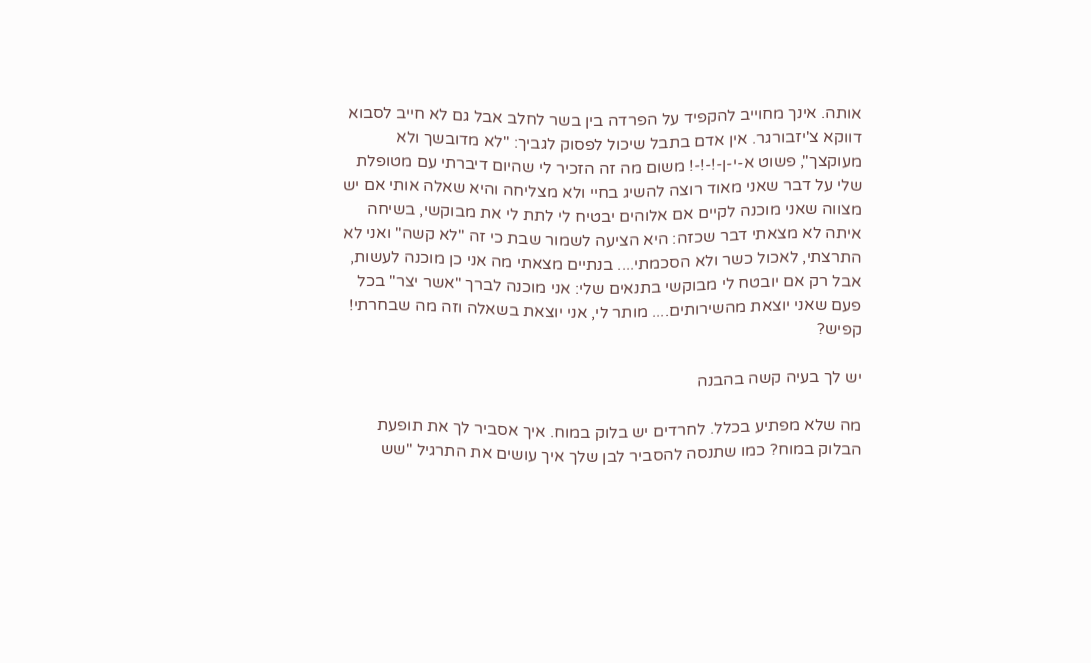אותה. אינך מחוייב להקפיד על הפרדה בין בשר לחלב אבל גם לא חייב לסבוא דווקא צ'יזבורגר. אין אדם בתבל שיכול לפסוק לגביך: "לא מדובשך ולא מעוקצך", פשוט א-י-ן-!-!-! משום מה זה הזכיר לי שהיום דיברתי עם מטופלת שלי על דבר שאני מאוד רוצה להשיג בחיי ולא מצליחה והיא שאלה אותי אם יש מצווה שאני מוכנה לקיים אם אלוהים יבטיח לי לתת לי את מבוקשי, בשיחה איתה לא מצאתי דבר שכזה: היא הציעה לשמור שבת כי זה "לא קשה" ואני לא התרצתי, לאכול כשר ולא הסכמתי.... בנתיים מצאתי מה אני כן מוכנה לעשות, אבל רק אם יובטח לי מבוקשי בתנאים שלי: אני מוכנה לברך "אשר יצר" בכל פעם שאני יוצאת מהשירותים.... מותר לי, אני יוצאת בשאלה וזה מה שבחרתי! קפיש?

יש לך בעיה קשה בהבנה

מה שלא מפתיע בכלל. לחרדים יש בלוק במוח. איך אסביר לך את תופעת הבלוק במוח? כמו שתנסה להסביר לבן שלך איך עושים את התרגיל "שש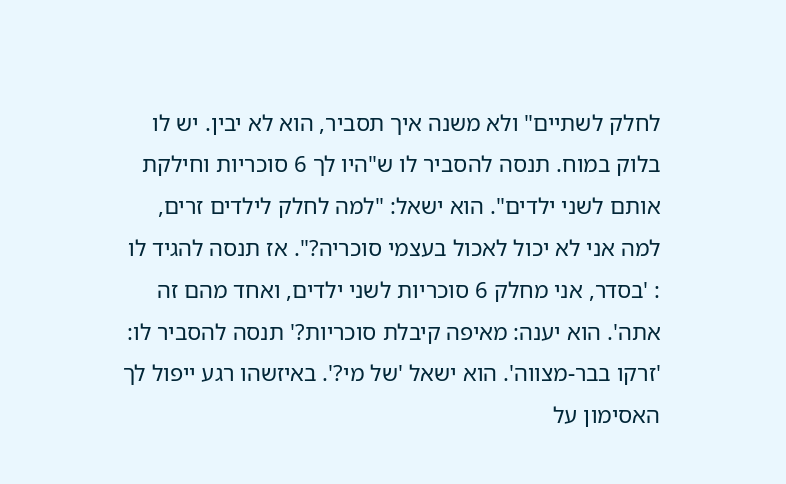לחלק לשתיים" ולא משנה איך תסביר, הוא לא יבין. יש לו בלוק במוח. תנסה להסביר לו ש"היו לך 6 סוכריות וחילקת אותם לשני ילדים". הוא ישאל: "למה לחלק לילדים זרים, למה אני לא יכול לאכול בעצמי סוכריה?". אז תנסה להגיד לו : 'בסדר, אני מחלק 6 סוכריות לשני ילדים, ואחד מהם זה אתה'. הוא יענה: מאיפה קיבלת סוכריות?' תנסה להסביר לו: 'זרקו בבר-מצווה'. הוא ישאל 'של מי?'. באיזשהו רגע ייפול לך האסימון על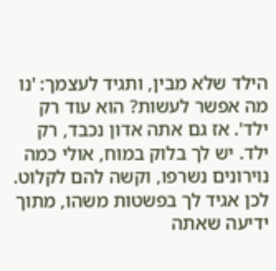הילד שלא מבין, ותגיד לעצמך: 'נו מה אפשר לעשות? הוא עוד רק ילד'. אז גם אתה אדון נכבד, רק ילד. יש לך בלוק במוח, אולי כמה נוירונים נשרפו, וקשה להם לקלוט. לכן אגיד לך בפשטות משהו, מתוך ידיעה שאתה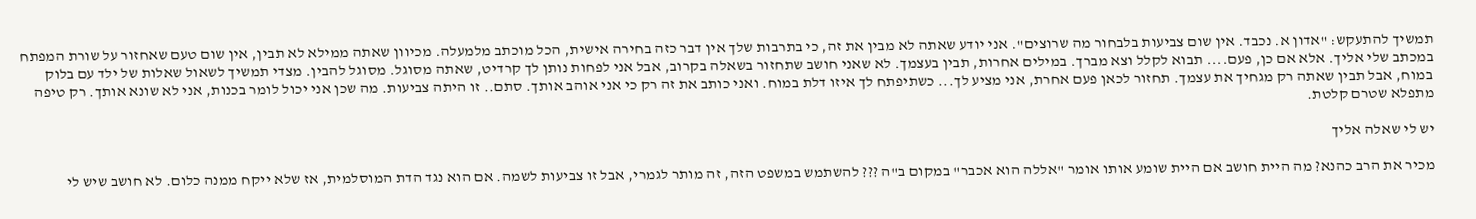תמשיך להתעקש: "אדון א. נכבד. אין שום צביעות בלבחור מה שרוצים". אני יודע שאתה לא מבין את זה, כי בתרבות שלך אין דבר כזה בחירה אישית, הכל מוכתב מלמעלה. מכיוון שאתה ממילא לא תבין, אין שום טעם שאחזור על שורת המפתח במכתב שלי אליך. אלא אם כן, פעם.... תבוא לקלל וצא מברך. במילים אחרות, תבין בעצמך. לא שאני חושב שתחזור בשאלה בקרוב, אבל אני לפחות נותן לך קרדיט, שאתה מסוגל. מסוגל להבין. מצדי תמשיך לשאול שאלות של ילד עם בלוק במוח, אבל תבין שאתה רק מגחיך את עצמך. תחזור לכאן פעם אחרת, אני מציע לך... כשתיפתח לך איזו דלת במוח. ואני כותב את זה רק כי אני אוהב אותך. סתם.. זו היתה צביעות. מה שכן אני יכול לומר בכנות, אני לא שונא אותך. רק טיפה מתפלא שטרם קלטת.

יש לי שאלה אליך

מכיר את הרב כהנא? מה היית חושב אם היית שומע אותו אומר "אללה הוא אכבר" במקום ב"ה ??? להשתמש במשפט הזה, זה מותר לגמרי, אבל זו צביעות לשמה. אם הוא נגד הדת המוסלמית, אז שלא ייקח ממנה כלום. לא חושב שיש לי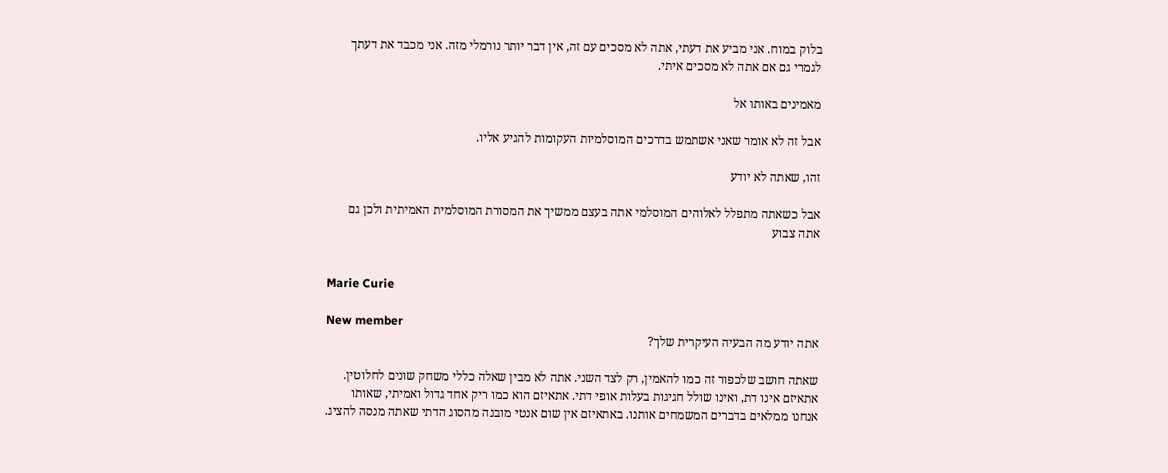בלוק במוח. אני מביע את דעתי, אתה לא מסכים עם זה, אין דבר יותר נורמלי מזה. אני מכבד את דעתך לגמרי גם אם אתה לא מסכים איתי.

מאמינים באותו אל

אבל זה לא אומר שאני אשתמש בדרכים המוסלמיות העקומות להגיע אליו.

זהו, שאתה לא יודע

אבל כשאתה מתפלל לאלוהים המוסלמי אתה בעצם ממשיך את המסורת המוסלמית האמיתית ולכן גם אתה צבוע


Marie Curie

New member
אתה יודע מה הבעיה העיקרית שלך?

שאתה חושב שלכפור זה כמו להאמין, רק לצד השני. אתה לא מבין שאלה כללי משחק שונים לחלוטין. אתאיזם אינו דת, ואינו שולל חגיגות בעלות אופי דתי. אתאיזם הוא כמו ריק אחד גדול ואמיתי, שאותו אנחנו ממלאים בדברים המשמחים אותנו. באתאיזם אין שום אנטי מובנה מהסוג הדתי שאתה מנסה להציג.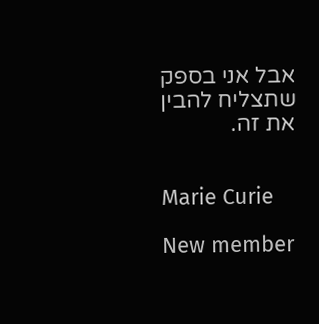אבל אני בספק שתצליח להבין את זה.


Marie Curie

New member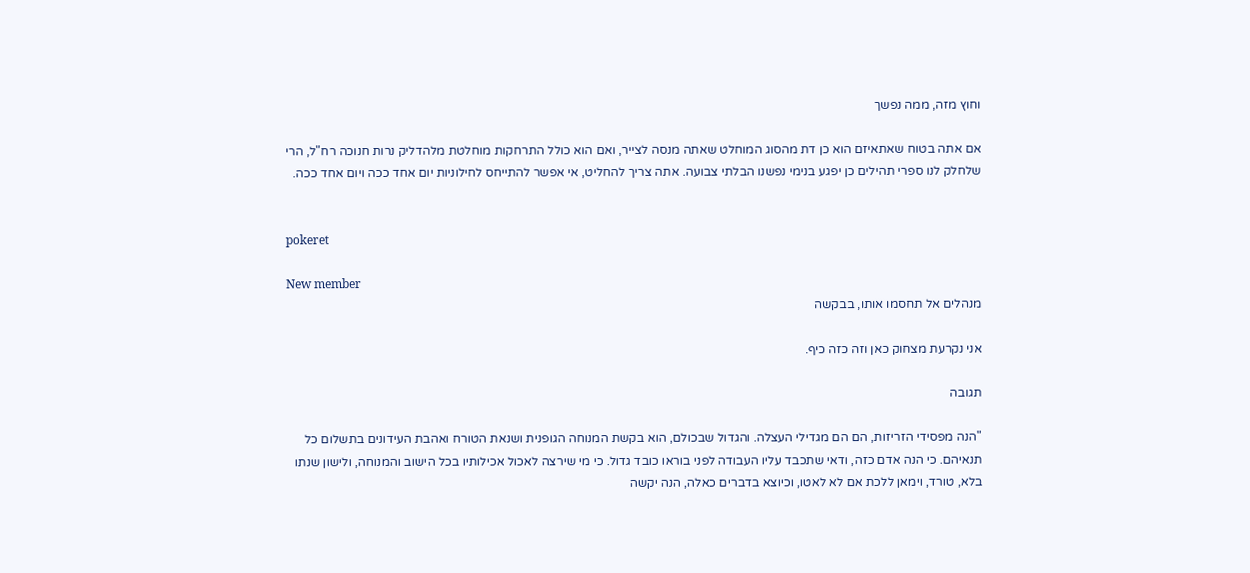וחוץ מזה, ממה נפשך

אם אתה בטוח שאתאיזם הוא כן דת מהסוג המוחלט שאתה מנסה לצייר, ואם הוא כולל התרחקות מוחלטת מלהדליק נרות חנוכה רח"ל, הרי שלחלק לנו ספרי תהילים כן יפגע בנימי נפשנו הבלתי צבועה. אתה צריך להחליט, אי אפשר להתייחס לחילוניות יום אחד ככה ויום אחד ככה.


pokeret

New member
מנהלים אל תחסמו אותו, בבקשה

אני נקרעת מצחוק כאן וזה כזה כיף.

תגובה

"הנה מפסידי הזריזות, הם הם מגדילי העצלה. והגדול שבכולם, הוא בקשת המנוחה הגופנית ושנאת הטורח ואהבת העידונים בתשלום כל תנאיהם. כי הנה אדם כזה, ודאי שתכבד עליו העבודה לפני בוראו כובד גדול. כי מי שירצה לאכול אכילותיו בכל הישוב והמנוחה, ולישון שנתו בלא, טורד, וימאן ללכת אם לא לאטו, וכיוצא בדברים כאלה, הנה יקשה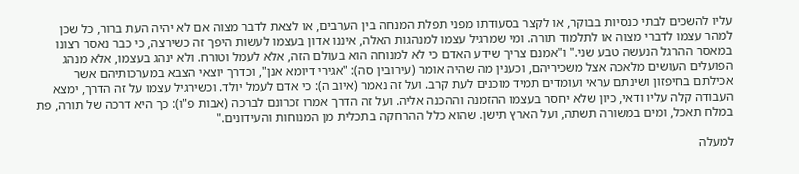עליו להשכים לבתי כנסיות בבוקר, או לקצר בסעודתו מפני תפלת המנחה בין הערבים, או לצאת לדבר מצוה אם לא יהיה העת ברור, כל שכן למהר עצמו לדברי מצוה או לתלמוד תורה. ומי שמרגיל עצמו למנהגות האלה, איננו אדון בעצמו לעשות היפך זה כשירצה, כי כבר נאסר רצונו במאסר ההרגל הנעשה טבע שני." ו"אמנם צריך שידע האדם כי לא למנוחה הוא בעולם הזה, אלא לעמל וטורח. ולא ינהג בעצמו, אלא מנהג הפועלים העושים מלאכה אצל משכיריהם, וכענין מה שהיה אומר (עירובין סה): "אגירי דיומא אנן", וכדרך יוצאי הצבא במערכותיהם אשר אכילתם בחיפזון ושינתם עראי ועומדים תמיד מוכנים לעת קרב. ועל זה נאמר (איוב ה): כי אדם לעמל יולד. וכשירגיל עצמו על זה הדרך, ימצא העבודה קלה עליו ודאי, כיון שלא יחסר בעצמו ההזמנה וההכנה אליה. ועל זה הדרך אמרו זכרונם לברכה (אבות פ"ו): כך היא דרכה של תורה, פת במלח תאכל, ומים במשורה תשתה, ועל הארץ תישן. שהוא כלל ההרחקה בתכלית מן המנוחות והעידונים."

למעלה